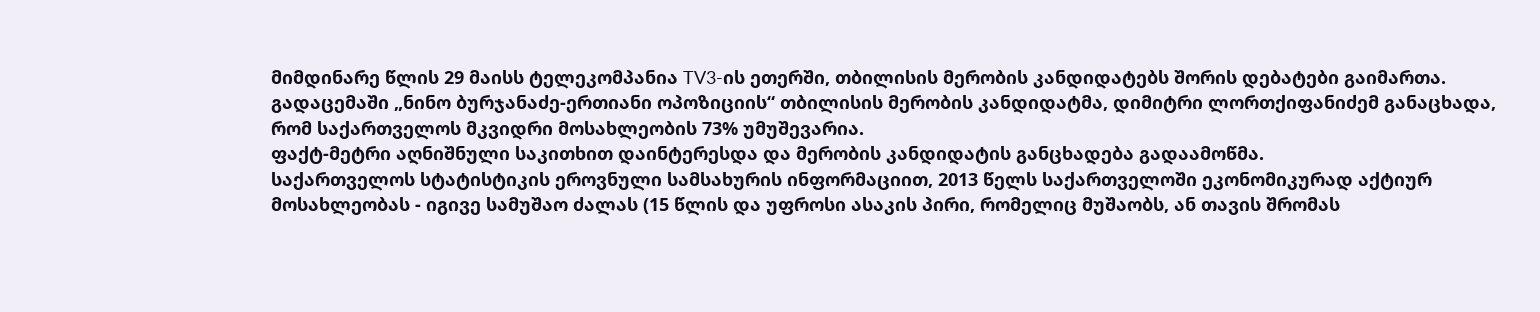მიმდინარე წლის 29 მაისს ტელეკომპანია TV3-ის ეთერში, თბილისის მერობის კანდიდატებს შორის დებატები გაიმართა. გადაცემაში „ნინო ბურჯანაძე-ერთიანი ოპოზიციის“ თბილისის მერობის კანდიდატმა, დიმიტრი ლორთქიფანიძემ განაცხადა, რომ საქართველოს მკვიდრი მოსახლეობის 73% უმუშევარია.
ფაქტ-მეტრი აღნიშნული საკითხით დაინტერესდა და მერობის კანდიდატის განცხადება გადაამოწმა.
საქართველოს სტატისტიკის ეროვნული სამსახურის ინფორმაციით, 2013 წელს საქართველოში ეკონომიკურად აქტიურ მოსახლეობას - იგივე სამუშაო ძალას (15 წლის და უფროსი ასაკის პირი, რომელიც მუშაობს, ან თავის შრომას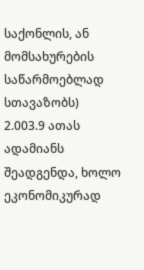საქონლის, ან მომსახურების საწარმოებლად სთავაზობს) 2.003.9 ათას ადამიანს შეადგენდა, ხოლო ეკონომიკურად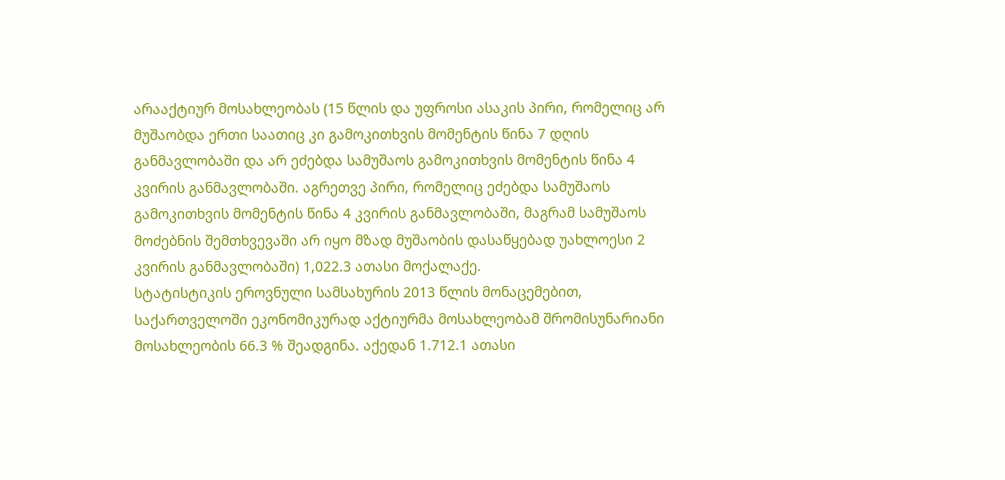არააქტიურ მოსახლეობას (15 წლის და უფროსი ასაკის პირი, რომელიც არ მუშაობდა ერთი საათიც კი გამოკითხვის მომენტის წინა 7 დღის განმავლობაში და არ ეძებდა სამუშაოს გამოკითხვის მომენტის წინა 4 კვირის განმავლობაში. აგრეთვე პირი, რომელიც ეძებდა სამუშაოს გამოკითხვის მომენტის წინა 4 კვირის განმავლობაში, მაგრამ სამუშაოს მოძებნის შემთხვევაში არ იყო მზად მუშაობის დასაწყებად უახლოესი 2 კვირის განმავლობაში) 1,022.3 ათასი მოქალაქე.
სტატისტიკის ეროვნული სამსახურის 2013 წლის მონაცემებით, საქართველოში ეკონომიკურად აქტიურმა მოსახლეობამ შრომისუნარიანი მოსახლეობის 66.3 % შეადგინა. აქედან 1.712.1 ათასი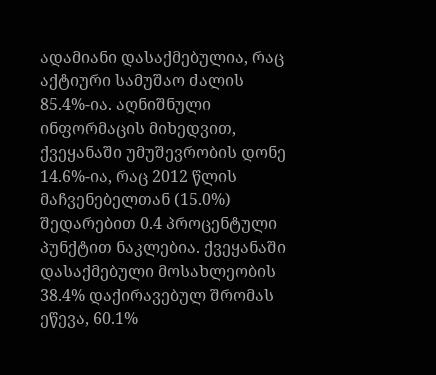ადამიანი დასაქმებულია, რაც აქტიური სამუშაო ძალის 85.4%-ია. აღნიშნული ინფორმაცის მიხედვით, ქვეყანაში უმუშევრობის დონე 14.6%-ია, რაც 2012 წლის მაჩვენებელთან (15.0%) შედარებით 0.4 პროცენტული პუნქტით ნაკლებია. ქვეყანაში დასაქმებული მოსახლეობის 38.4% დაქირავებულ შრომას ეწევა, 60.1%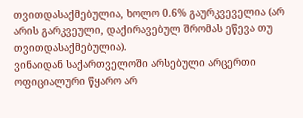თვითდასაქმებულია, ხოლო 0.6% გაურკვეველია (არ არის გარკვეული, დაქირავებულ შრომას ეწევა თუ თვითდასაქმებულია).
ვინაიდან საქართველოში არსებული არცერთი ოფიციალური წყარო არ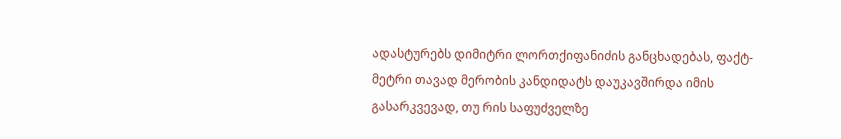ადასტურებს დიმიტრი ლორთქიფანიძის განცხადებას, ფაქტ-მეტრი თავად მერობის კანდიდატს დაუკავშირდა იმის გასარკვევად, თუ რის საფუძველზე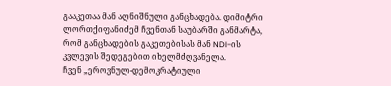გააკეთაა მან აღნიშნული განცხადება. დიმიტრი ლორთქიფანიძემ ჩვენთან საუბარში განმარტა, რომ განცხადების გაკეთებისას მან NDI-ის კვლევის შედეგებით იხელმძღვანელა.
ჩვენ „ეროვნულ-დემოკრატიული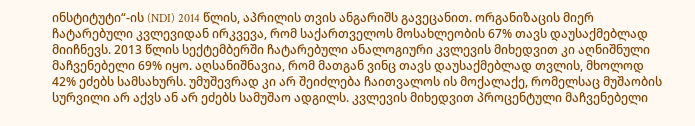ინსტიტუტი“-ის (NDI) 2014 წლის, აპრილის თვის ანგარიშს გავეცანით. ორგანიზაცის მიერ ჩატარებული კვლევიდან ირკვევა, რომ საქართველოს მოსახლეობის 67% თავს დაუსაქმებლად მიიჩნევს. 2013 წლის სექტემბერში ჩატარებული ანალოგიური კვლევის მიხედვით კი აღნიშნული მაჩვენებელი 69% იყო. აღსანიშნავია, რომ მათგან ვინც თავს დაუსაქმებლად თვლის, მხოლოდ 42% ეძებს სამსახურს. უმუშევრად კი არ შეიძლება ჩაითვალოს ის მოქალაქე, რომელსაც მუშაობის სურვილი არ აქვს ან არ ეძებს სამუშაო ადგილს. კვლევის მიხედვით პროცენტული მაჩვენებელი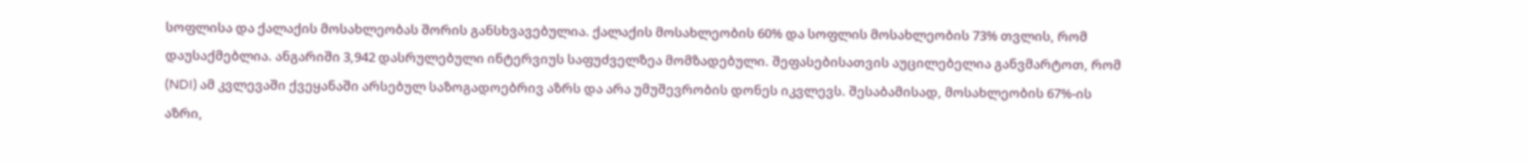სოფლისა და ქალაქის მოსახლეობას შორის განსხვავებულია. ქალაქის მოსახლეობის 60% და სოფლის მოსახლეობის 73% თვლის, რომ დაუსაქმებლია. ანგარიში 3,942 დასრულებული ინტერვიუს საფუძველზეა მომზადებული. შეფასებისათვის აუცილებელია განვმარტოთ, რომ (NDI) ამ კვლევაში ქვეყანაში არსებულ საზოგადოებრივ აზრს და არა უმუშევრობის დონეს იკვლევს. შესაბამისად, მოსახლეობის 67%-ის აზრი,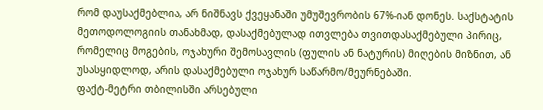რომ დაუსაქმებლია, არ ნიშნავს ქვეყანაში უმუშევრობის 67%-იან დონეს. საქსტატის მეთოდოლოგიის თანახმად, დასაქმებულად ითვლება თვითდასაქმებული პირიც, რომელიც მოგების, ოჯახური შემოსავლის (ფულის ან ნატურის) მიღების მიზნით, ან უსასყიდლოდ, არის დასაქმებული ოჯახურ საწარმო/მეურნებაში.
ფაქტ-მეტრი თბილისში არსებული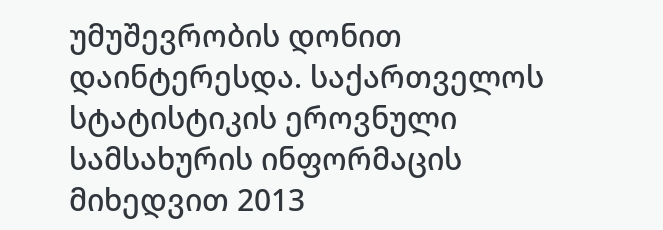უმუშევრობის დონით დაინტერესდა. საქართველოს სტატისტიკის ეროვნული სამსახურის ინფორმაცის მიხედვით 2013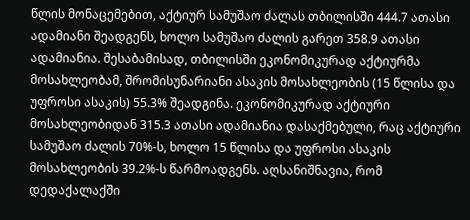წლის მონაცემებით, აქტიურ სამუშაო ძალას თბილისში 444.7 ათასი ადამიანი შეადგენს, ხოლო სამუშაო ძალის გარეთ 358.9 ათასი ადამიანია. შესაბამისად, თბილისში ეკონომიკურად აქტიურმა მოსახლეობამ, შრომისუნარიანი ასაკის მოსახლეობის (15 წლისა და უფროსი ასაკის) 55.3% შეადგინა. ეკონომიკურად აქტიური მოსახლეობიდან 315.3 ათასი ადამიანია დასაქმებული, რაც აქტიური სამუშაო ძალის 70%-ს, ხოლო 15 წლისა და უფროსი ასაკის მოსახლეობის 39.2%-ს წარმოადგენს. აღსანიშნავია, რომ დედაქალაქში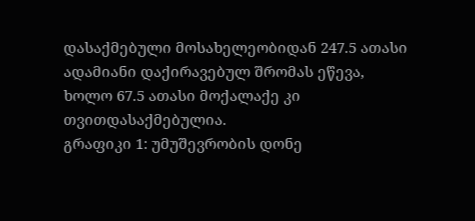დასაქმებული მოსახელეობიდან 247.5 ათასი ადამიანი დაქირავებულ შრომას ეწევა, ხოლო 67.5 ათასი მოქალაქე კი თვითდასაქმებულია.
გრაფიკი 1: უმუშევრობის დონე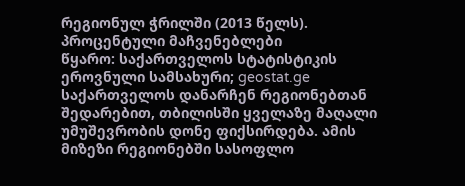რეგიონულ ჭრილში (2013 წელს). პროცენტული მაჩვენებლები
წყარო: საქართველოს სტატისტიკის ეროვნული სამსახური; geostat.ge
საქართველოს დანარჩენ რეგიონებთან შედარებით, თბილისში ყველაზე მაღალი უმუშევრობის დონე ფიქსირდება. ამის მიზეზი რეგიონებში სასოფლო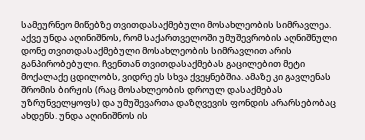სამეურნეო მიწებზე თვითდასაქმებული მოსახლეობის სიმრავლეა.
აქვე უნდა აღინიშნოს, რომ საქართველოში უმუშევრობის აღნიშნული დონე თვითდასაქმებული მოსახლეობის სიმრავლით არის განპირობებული. ჩვენთან თვითდასაქმებას გაცილებით მეტი მოქალაქე ცდილობს, ვიდრე ეს სხვა ქვეყნებშია. ამაზე კი გავლენას შრომის ბირჟის (რაც მოსახლეობის დროულ დასაქმებას უზრუნველყოფს) და უმუშევართა დაზღვევის ფონდის არარსებობაც ახდენს. უნდა აღინიშნოს ის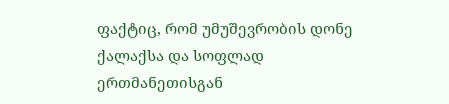ფაქტიც, რომ უმუშევრობის დონე ქალაქსა და სოფლად ერთმანეთისგან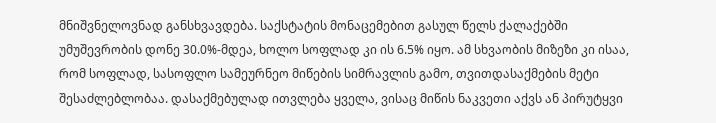მნიშვნელოვნად განსხვავდება. საქსტატის მონაცემებით გასულ წელს ქალაქებში უმუშევრობის დონე 30.0%-მდეა, ხოლო სოფლად კი ის 6.5% იყო. ამ სხვაობის მიზეზი კი ისაა, რომ სოფლად, სასოფლო სამეურნეო მიწების სიმრავლის გამო, თვითდასაქმების მეტი შესაძლებლობაა. დასაქმებულად ითვლება ყველა, ვისაც მიწის ნაკვეთი აქვს ან პირუტყვი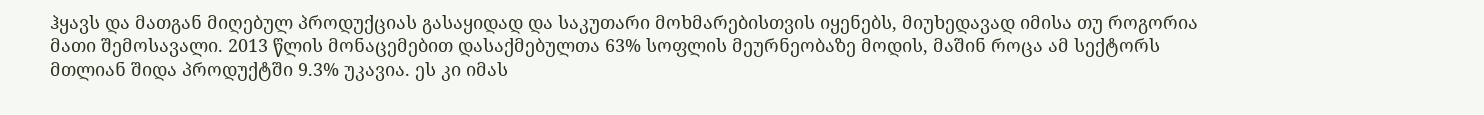ჰყავს და მათგან მიღებულ პროდუქციას გასაყიდად და საკუთარი მოხმარებისთვის იყენებს, მიუხედავად იმისა თუ როგორია მათი შემოსავალი. 2013 წლის მონაცემებით დასაქმებულთა 63% სოფლის მეურნეობაზე მოდის, მაშინ როცა ამ სექტორს მთლიან შიდა პროდუქტში 9.3% უკავია. ეს კი იმას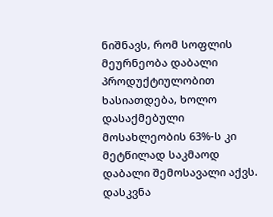ნიშნავს, რომ სოფლის მეურნეობა დაბალი პროდუქტიულობით ხასიათდება, ხოლო დასაქმებული მოსახლეობის 63%-ს კი მეტწილად საკმაოდ დაბალი შემოსავალი აქვს.
დასკვნა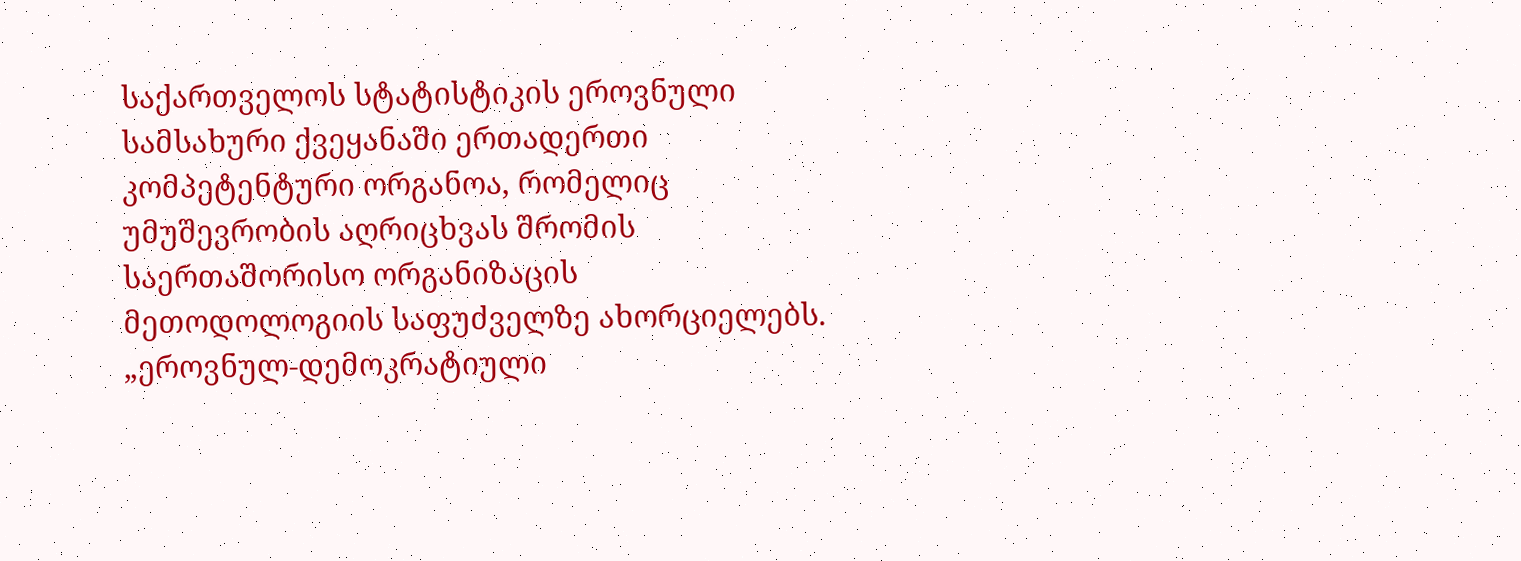საქართველოს სტატისტიკის ეროვნული სამსახური ქვეყანაში ერთადერთი კომპეტენტური ორგანოა, რომელიც უმუშევრობის აღრიცხვას შრომის საერთაშორისო ორგანიზაცის მეთოდოლოგიის საფუძველზე ახორციელებს. „ეროვნულ-დემოკრატიული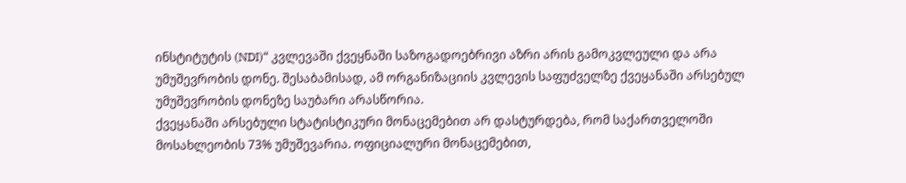ინსტიტუტის (NDI)“ კვლევაში ქვეყნაში საზოგადოებრივი აზრი არის გამოკვლეული და არა უმუშევრობის დონე. შესაბამისად, ამ ორგანიზაციის კვლევის საფუძველზე ქვეყანაში არსებულ უმუშევრობის დონეზე საუბარი არასწორია.
ქვეყანაში არსებული სტატისტიკური მონაცემებით არ დასტურდება, რომ საქართველოში მოსახლეობის 73% უმუშევარია. ოფიციალური მონაცემებით,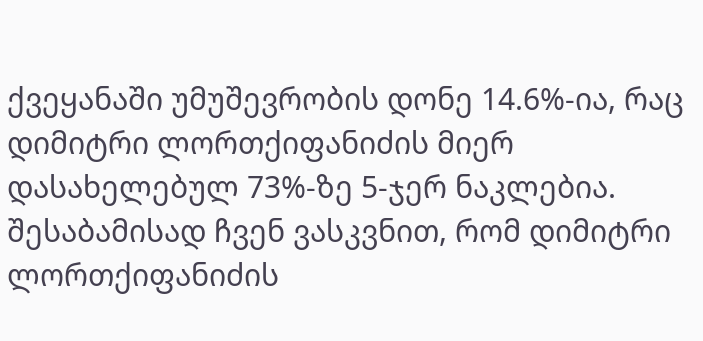ქვეყანაში უმუშევრობის დონე 14.6%-ია, რაც დიმიტრი ლორთქიფანიძის მიერ დასახელებულ 73%-ზე 5-ჯერ ნაკლებია.
შესაბამისად ჩვენ ვასკვნით, რომ დიმიტრი ლორთქიფანიძის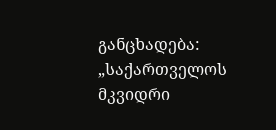განცხადება: „საქართველოს მკვიდრი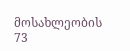მოსახლეობის 73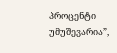პროცენტი უმუშევარია”,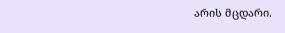არის მცდარი.